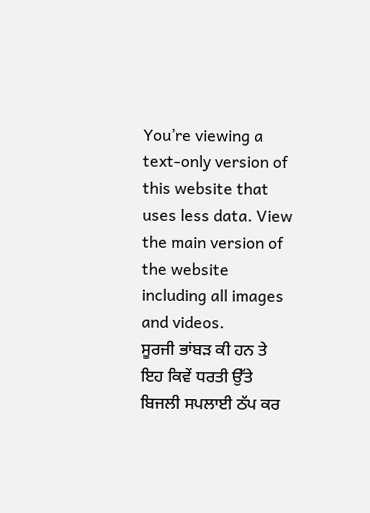You’re viewing a text-only version of this website that uses less data. View the main version of the website including all images and videos.
ਸੂਰਜੀ ਭਾਂਬੜ ਕੀ ਹਨ ਤੇ ਇਹ ਕਿਵੇਂ ਧਰਤੀ ਉੱਤੇ ਬਿਜਲੀ ਸਪਲਾਈ ਠੱਪ ਕਰ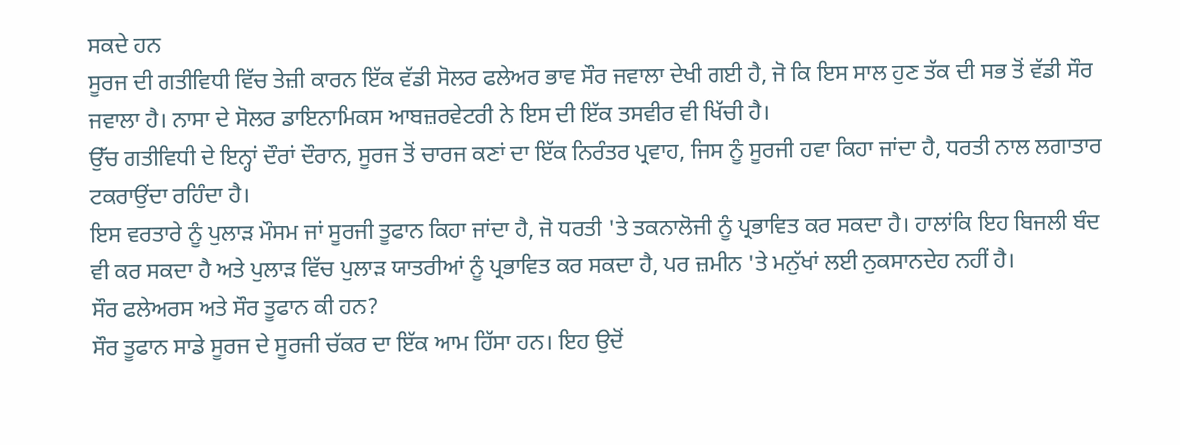ਸਕਦੇ ਹਨ
ਸੂਰਜ ਦੀ ਗਤੀਵਿਧੀ ਵਿੱਚ ਤੇਜ਼ੀ ਕਾਰਨ ਇੱਕ ਵੱਡੀ ਸੋਲਰ ਫਲੇਅਰ ਭਾਵ ਸੌਰ ਜਵਾਲਾ ਦੇਖੀ ਗਈ ਹੈ, ਜੋ ਕਿ ਇਸ ਸਾਲ ਹੁਣ ਤੱਕ ਦੀ ਸਭ ਤੋਂ ਵੱਡੀ ਸੌਰ ਜਵਾਲਾ ਹੈ। ਨਾਸਾ ਦੇ ਸੋਲਰ ਡਾਇਨਾਮਿਕਸ ਆਬਜ਼ਰਵੇਟਰੀ ਨੇ ਇਸ ਦੀ ਇੱਕ ਤਸਵੀਰ ਵੀ ਖਿੱਚੀ ਹੈ।
ਉੱਚ ਗਤੀਵਿਧੀ ਦੇ ਇਨ੍ਹਾਂ ਦੌਰਾਂ ਦੌਰਾਨ, ਸੂਰਜ ਤੋਂ ਚਾਰਜ ਕਣਾਂ ਦਾ ਇੱਕ ਨਿਰੰਤਰ ਪ੍ਰਵਾਹ, ਜਿਸ ਨੂੰ ਸੂਰਜੀ ਹਵਾ ਕਿਹਾ ਜਾਂਦਾ ਹੈ, ਧਰਤੀ ਨਾਲ ਲਗਾਤਾਰ ਟਕਰਾਉਂਦਾ ਰਹਿੰਦਾ ਹੈ।
ਇਸ ਵਰਤਾਰੇ ਨੂੰ ਪੁਲਾੜ ਮੌਸਮ ਜਾਂ ਸੂਰਜੀ ਤੂਫਾਨ ਕਿਹਾ ਜਾਂਦਾ ਹੈ, ਜੋ ਧਰਤੀ 'ਤੇ ਤਕਨਾਲੋਜੀ ਨੂੰ ਪ੍ਰਭਾਵਿਤ ਕਰ ਸਕਦਾ ਹੈ। ਹਾਲਾਂਕਿ ਇਹ ਬਿਜਲੀ ਬੰਦ ਵੀ ਕਰ ਸਕਦਾ ਹੈ ਅਤੇ ਪੁਲਾੜ ਵਿੱਚ ਪੁਲਾੜ ਯਾਤਰੀਆਂ ਨੂੰ ਪ੍ਰਭਾਵਿਤ ਕਰ ਸਕਦਾ ਹੈ, ਪਰ ਜ਼ਮੀਨ 'ਤੇ ਮਨੁੱਖਾਂ ਲਈ ਨੁਕਸਾਨਦੇਹ ਨਹੀਂ ਹੈ।
ਸੌਰ ਫਲੇਅਰਸ ਅਤੇ ਸੌਰ ਤੂਫਾਨ ਕੀ ਹਨ?
ਸੌਰ ਤੂਫਾਨ ਸਾਡੇ ਸੂਰਜ ਦੇ ਸੂਰਜੀ ਚੱਕਰ ਦਾ ਇੱਕ ਆਮ ਹਿੱਸਾ ਹਨ। ਇਹ ਉਦੋਂ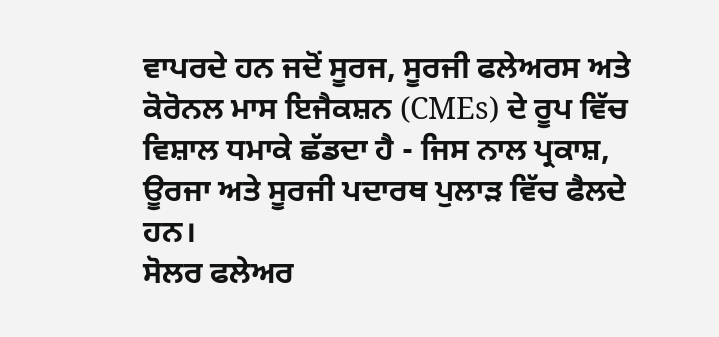ਵਾਪਰਦੇ ਹਨ ਜਦੋਂ ਸੂਰਜ, ਸੂਰਜੀ ਫਲੇਅਰਸ ਅਤੇ ਕੋਰੋਨਲ ਮਾਸ ਇਜੈਕਸ਼ਨ (CMEs) ਦੇ ਰੂਪ ਵਿੱਚ ਵਿਸ਼ਾਲ ਧਮਾਕੇ ਛੱਡਦਾ ਹੈ - ਜਿਸ ਨਾਲ ਪ੍ਰਕਾਸ਼, ਊਰਜਾ ਅਤੇ ਸੂਰਜੀ ਪਦਾਰਥ ਪੁਲਾੜ ਵਿੱਚ ਫੈਲਦੇ ਹਨ।
ਸੋਲਰ ਫਲੇਅਰ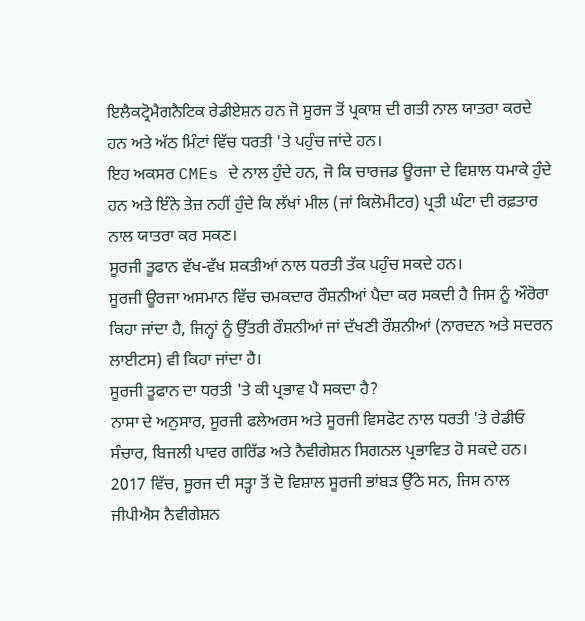ਇਲੈਕਟ੍ਰੋਮੈਗਨੈਟਿਕ ਰੇਡੀਏਸ਼ਨ ਹਨ ਜੋ ਸੂਰਜ ਤੋਂ ਪ੍ਰਕਾਸ਼ ਦੀ ਗਤੀ ਨਾਲ ਯਾਤਰਾ ਕਰਦੇ ਹਨ ਅਤੇ ਅੱਠ ਮਿੰਟਾਂ ਵਿੱਚ ਧਰਤੀ 'ਤੇ ਪਹੁੰਚ ਜਾਂਦੇ ਹਨ।
ਇਹ ਅਕਸਰ CMEs ਦੇ ਨਾਲ ਹੁੰਦੇ ਹਨ, ਜੋ ਕਿ ਚਾਰਜਡ ਊਰਜਾ ਦੇ ਵਿਸ਼ਾਲ ਧਮਾਕੇ ਹੁੰਦੇ ਹਨ ਅਤੇ ਇੰਨੇ ਤੇਜ਼ ਨਹੀਂ ਹੁੰਦੇ ਕਿ ਲੱਖਾਂ ਮੀਲ (ਜਾਂ ਕਿਲੋਮੀਟਰ) ਪ੍ਰਤੀ ਘੰਟਾ ਦੀ ਰਫ਼ਤਾਰ ਨਾਲ ਯਾਤਰਾ ਕਰ ਸਕਣ।
ਸੂਰਜੀ ਤੂਫਾਨ ਵੱਖ-ਵੱਖ ਸ਼ਕਤੀਆਂ ਨਾਲ ਧਰਤੀ ਤੱਕ ਪਹੁੰਚ ਸਕਦੇ ਹਨ।
ਸੂਰਜੀ ਊਰਜਾ ਅਸਮਾਨ ਵਿੱਚ ਚਮਕਦਾਰ ਰੌਸ਼ਨੀਆਂ ਪੈਦਾ ਕਰ ਸਕਦੀ ਹੈ ਜਿਸ ਨੂੰ ਔਰੋਰਾ ਕਿਹਾ ਜਾਂਦਾ ਹੈ, ਜਿਨ੍ਹਾਂ ਨੂੰ ਉੱਤਰੀ ਰੌਸ਼ਨੀਆਂ ਜਾਂ ਦੱਖਣੀ ਰੌਸ਼ਨੀਆਂ (ਨਾਰਦਨ ਅਤੇ ਸਦਰਨ ਲਾਈਟਸ) ਵੀ ਕਿਹਾ ਜਾਂਦਾ ਹੈ।
ਸੂਰਜੀ ਤੂਫਾਨ ਦਾ ਧਰਤੀ 'ਤੇ ਕੀ ਪ੍ਰਭਾਵ ਪੈ ਸਕਦਾ ਹੈ?
ਨਾਸਾ ਦੇ ਅਨੁਸਾਰ, ਸੂਰਜੀ ਫਲੇਅਰਸ ਅਤੇ ਸੂਰਜੀ ਵਿਸਫੋਟ ਨਾਲ ਧਰਤੀ 'ਤੇ ਰੇਡੀਓ ਸੰਚਾਰ, ਬਿਜਲੀ ਪਾਵਰ ਗਰਿੱਡ ਅਤੇ ਨੈਵੀਗੇਸ਼ਨ ਸਿਗਨਲ ਪ੍ਰਭਾਵਿਤ ਹੋ ਸਕਦੇ ਹਨ।
2017 ਵਿੱਚ, ਸੂਰਜ ਦੀ ਸਤ੍ਹਾ ਤੋਂ ਦੋ ਵਿਸ਼ਾਲ ਸੂਰਜੀ ਭਾਂਬੜ ਉੱਠੇ ਸਨ, ਜਿਸ ਨਾਲ ਜੀਪੀਐਸ ਨੈਵੀਗੇਸ਼ਨ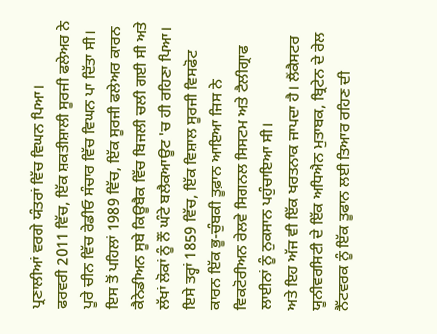ਪ੍ਰਣਾਲੀਆਂ ਵਰਗੇ ਯੰਤਰਾਂ ਵਿੱਚ ਵਿਘਨ ਪਿਆ।
ਫਰਵਰੀ 2011 ਵਿੱਚ, ਇੱਕ ਸ਼ਕਤੀਸ਼ਾਲੀ ਸੂਰਜੀ ਫਲੇਅਰ ਨੇ ਪੂਰੇ ਚੀਨ ਵਿੱਚ ਰੇਡੀਓ ਸੰਚਾਰ ਵਿੱਚ ਵਿਘਨ ਪਾ ਦਿੱਤਾ ਸੀ।
ਇਸ ਤੋਂ ਪਹਿਲਾਂ 1989 ਵਿੱਚ, ਇੱਕ ਸੂਰਜੀ ਫਲੇਅਰ ਕਾਰਨ ਕੈਨੇਡੀਅਨ ਸੂਬੇ ਕਿਊਬੈਕ ਵਿੱਚ ਬਿਜਲੀ ਚਲੀ ਗਈ ਸੀ ਅਤੇ ਲੱਖਾਂ ਲੋਕਾਂ ਨੂੰ ਨੌਂ ਘੰਟੇ ਬਲੈਕਆਊਟ 'ਚ ਹੀ ਰਹਿਣਾ ਪਿਆ।
ਇਸੇ ਤਰ੍ਹਾਂ 1859 ਵਿੱਚ, ਇੱਕ ਵਿਸ਼ਾਲ ਸੂਰਜੀ ਵਿਸਫੋਟ ਕਾਰਨ ਇੱਕ ਭੂ-ਚੁੰਬਕੀ ਤੂਫ਼ਾਨ ਆਇਆ ਜਿਸ ਨੇ ਵਿਕਟੋਰੀਅਨ ਰੇਲਵੇ ਸਿਗਨਲ ਸਿਸਟਮ ਅਤੇ ਟੈਲੀਗ੍ਰਾਫ ਲਾਈਨਾਂ ਨੂੰ ਨੁਕਸਾਨ ਪਹੁੰਚਾਇਆ ਸੀ।
ਅਤੇ ਇਹ ਅੱਜ ਵੀ ਇੱਕ ਖਰਤਨਾਕ ਜਾਪਦਾ ਹੈ। ਲੈਂਕੈਸਟਰ ਯੂਨੀਵਰਸਿਟੀ ਦੇ ਇੱਕ ਅਧਿਐਨ ਮੁਤਾਬਕ, ਬ੍ਰਿਟੇਨ ਦੇ ਰੇਲ ਨੈੱਟਵਰਕ ਨੂੰ ਇੱਕ ਤੂਫਾਨ ਲਈ ਤਿਆਰ ਰਹਿਣ ਦੀ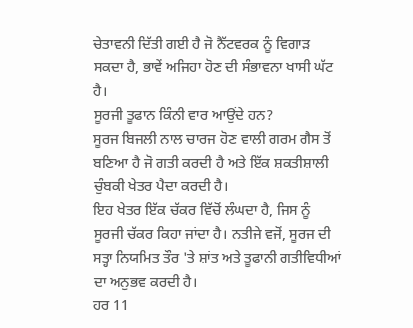ਚੇਤਾਵਨੀ ਦਿੱਤੀ ਗਈ ਹੈ ਜੋ ਨੈੱਟਵਰਕ ਨੂੰ ਵਿਗਾੜ ਸਕਦਾ ਹੈ, ਭਾਵੇਂ ਅਜਿਹਾ ਹੋਣ ਦੀ ਸੰਭਾਵਨਾ ਖਾਸੀ ਘੱਟ ਹੈ।
ਸੂਰਜੀ ਤੂਫਾਨ ਕਿੰਨੀ ਵਾਰ ਆਉਂਦੇ ਹਨ?
ਸੂਰਜ ਬਿਜਲੀ ਨਾਲ ਚਾਰਜ ਹੋਣ ਵਾਲੀ ਗਰਮ ਗੈਸ ਤੋਂ ਬਣਿਆ ਹੈ ਜੋ ਗਤੀ ਕਰਦੀ ਹੈ ਅਤੇ ਇੱਕ ਸ਼ਕਤੀਸ਼ਾਲੀ ਚੁੰਬਕੀ ਖੇਤਰ ਪੈਦਾ ਕਰਦੀ ਹੈ।
ਇਹ ਖੇਤਰ ਇੱਕ ਚੱਕਰ ਵਿੱਚੋਂ ਲੰਘਦਾ ਹੈ, ਜਿਸ ਨੂੰ ਸੂਰਜੀ ਚੱਕਰ ਕਿਹਾ ਜਾਂਦਾ ਹੈ। ਨਤੀਜੇ ਵਜੋਂ, ਸੂਰਜ ਦੀ ਸਤ੍ਹਾ ਨਿਯਮਿਤ ਤੌਰ 'ਤੇ ਸ਼ਾਂਤ ਅਤੇ ਤੂਫਾਨੀ ਗਤੀਵਿਧੀਆਂ ਦਾ ਅਨੁਭਵ ਕਰਦੀ ਹੈ।
ਹਰ 11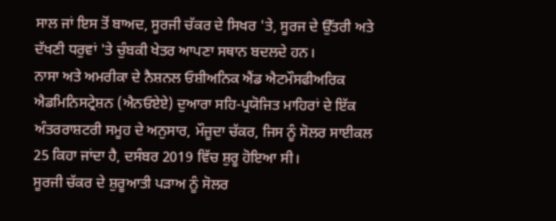ਸਾਲ ਜਾਂ ਇਸ ਤੋਂ ਬਾਅਦ, ਸੂਰਜੀ ਚੱਕਰ ਦੇ ਸਿਖਰ 'ਤੇ, ਸੂਰਜ ਦੇ ਉੱਤਰੀ ਅਤੇ ਦੱਖਣੀ ਧਰੁਵਾਂ 'ਤੇ ਚੁੰਬਕੀ ਖੇਤਰ ਆਪਣਾ ਸਥਾਨ ਬਦਲਦੇ ਹਨ।
ਨਾਸਾ ਅਤੇ ਅਮਰੀਕਾ ਦੇ ਨੈਸ਼ਨਲ ਓਸ਼ੀਅਨਿਕ ਐਂਡ ਐਟਮੌਸਫੀਅਰਿਕ ਐਡਮਿਨਿਸਟ੍ਰੇਸ਼ਨ (ਐਨਓਏਏ) ਦੁਆਰਾ ਸਹਿ-ਪ੍ਰਯੋਜਿਤ ਮਾਹਿਰਾਂ ਦੇ ਇੱਕ ਅੰਤਰਰਾਸ਼ਟਰੀ ਸਮੂਹ ਦੇ ਅਨੁਸਾਰ, ਮੌਜੂਦਾ ਚੱਕਰ, ਜਿਸ ਨੂੰ ਸੋਲਰ ਸਾਈਕਲ 25 ਕਿਹਾ ਜਾਂਦਾ ਹੈ, ਦਸੰਬਰ 2019 ਵਿੱਚ ਸ਼ੁਰੂ ਹੋਇਆ ਸੀ।
ਸੂਰਜੀ ਚੱਕਰ ਦੇ ਸ਼ੁਰੂਆਤੀ ਪੜਾਅ ਨੂੰ ਸੋਲਰ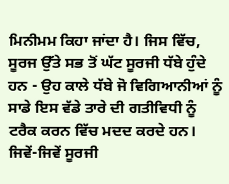ਮਿਨੀਮਮ ਕਿਹਾ ਜਾਂਦਾ ਹੈ। ਜਿਸ ਵਿੱਚ, ਸੂਰਜ ਉੱਤੇ ਸਭ ਤੋਂ ਘੱਟ ਸੂਰਜੀ ਧੱਬੇ ਹੁੰਦੇ ਹਨ - ਉਹ ਕਾਲੇ ਧੱਬੇ ਜੋ ਵਿਗਿਆਨੀਆਂ ਨੂੰ ਸਾਡੇ ਇਸ ਵੱਡੇ ਤਾਰੇ ਦੀ ਗਤੀਵਿਧੀ ਨੂੰ ਟਰੈਕ ਕਰਨ ਵਿੱਚ ਮਦਦ ਕਰਦੇ ਹਨ।
ਜਿਵੇਂ-ਜਿਵੇਂ ਸੂਰਜੀ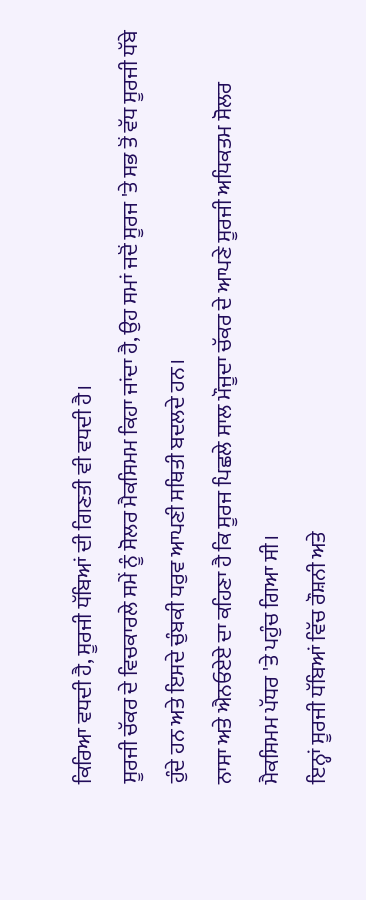ਕਿਰਿਆ ਵਧਦੀ ਹੈ, ਸੂਰਜੀ ਧੱਬਿਆਂ ਦੀ ਗਿਣਤੀ ਵੀ ਵਧਦੀ ਹੈ।
ਸੂਰਜੀ ਚੱਕਰ ਦੇ ਵਿਚਕਾਰਲੇ ਸਮੇਂ ਨੂੰ ਸੋਲਰ ਮੈਕਸਿਮਮ ਕਿਹਾ ਜਾਂਦਾ ਹੈ, ਉਹ ਸਮਾਂ ਜਦੋਂ ਸੂਰਜ 'ਤੇ ਸਭ ਤੋਂ ਵੱਧ ਸੂਰਜੀ ਧੱਬੇ ਹੁੰਦੇ ਹਨ ਅਤੇ ਇਸਦੇ ਚੁੰਬਕੀ ਧਰੁਵ ਆਪਣੀ ਸਥਿਤੀ ਬਦਲਦੇ ਹਨ।
ਨਾਸਾ ਅਤੇ ਐਨਓਏਏ ਦਾ ਕਹਿਣਾ ਹੈ ਕਿ ਸੂਰਜ ਪਿਛਲੇ ਸਾਲ ਮੌਜੂਦਾ ਚੱਕਰ ਦੇ ਆਪਣੇ ਸੂਰਜੀ ਅਧਿਕਤਮ ਸੋਲਰ ਮੈਕਸਿਮਮ ਪੱਧਰ 'ਤੇ ਪਹੁੰਚ ਗਿਆ ਸੀ।
ਇਨ੍ਹਾਂ ਸੂਰਜੀ ਧੱਬਿਆਂ ਵਿੱਚ ਰੌਸ਼ਨੀ ਅਤੇ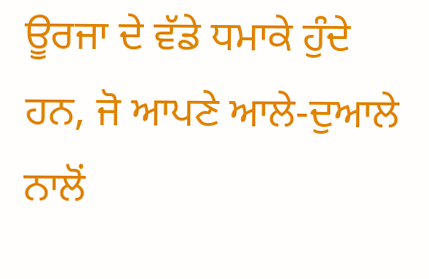ਊਰਜਾ ਦੇ ਵੱਡੇ ਧਮਾਕੇ ਹੁੰਦੇ ਹਨ, ਜੋ ਆਪਣੇ ਆਲੇ-ਦੁਆਲੇ ਨਾਲੋਂ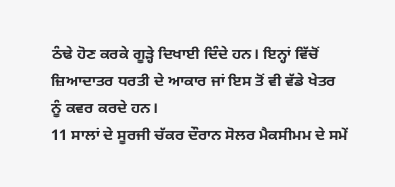ਠੰਢੇ ਹੋਣ ਕਰਕੇ ਗੂੜ੍ਹੇ ਦਿਖਾਈ ਦਿੰਦੇ ਹਨ। ਇਨ੍ਹਾਂ ਵਿੱਚੋਂ ਜ਼ਿਆਦਾਤਰ ਧਰਤੀ ਦੇ ਆਕਾਰ ਜਾਂ ਇਸ ਤੋਂ ਵੀ ਵੱਡੇ ਖੇਤਰ ਨੂੰ ਕਵਰ ਕਰਦੇ ਹਨ।
11 ਸਾਲਾਂ ਦੇ ਸੂਰਜੀ ਚੱਕਰ ਦੌਰਾਨ ਸੋਲਰ ਮੈਕਸੀਮਮ ਦੇ ਸਮੇਂ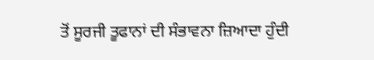ਤੋਂ ਸੂਰਜੀ ਤੂਫਾਨਾਂ ਦੀ ਸੰਭਾਵਨਾ ਜ਼ਿਆਦਾ ਹੁੰਦੀ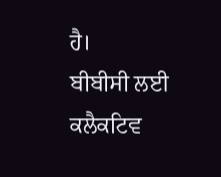ਹੈ।
ਬੀਬੀਸੀ ਲਈ ਕਲੈਕਟਿਵ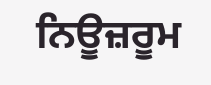ਨਿਊਜ਼ਰੂਮ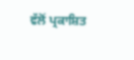ਵੱਲੋਂ ਪ੍ਰਕਾਸ਼ਿਤ